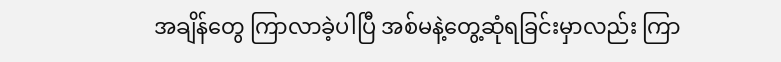အချိန်တွေ ကြာလာခဲ့ပါပြီ အစ်မနဲ့တွေ့ဆုံရခြင်းမှာလည်း ကြာ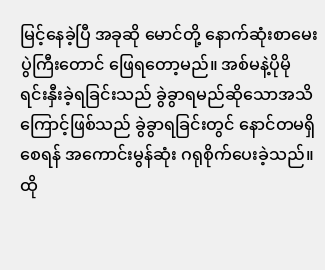မြင့်နေခဲ့ပြီ အခုဆို မောင်တို့ နောက်ဆုံးစာမေးပွဲကြီးတောင် ဖြေရတော့မည်။ အစ်မနဲ့ပိုမိုရင်းနှီးခဲ့ရခြင်းသည် ခွဲခွာရမည်ဆိုသောအသိကြောင့်ဖြစ်သည် ခွဲခွာရခြင်းတွင် နောင်တမရှိစေရန် အကောင်းမွန်ဆုံး ဂရုစိုက်ပေးခဲ့သည်။ ထို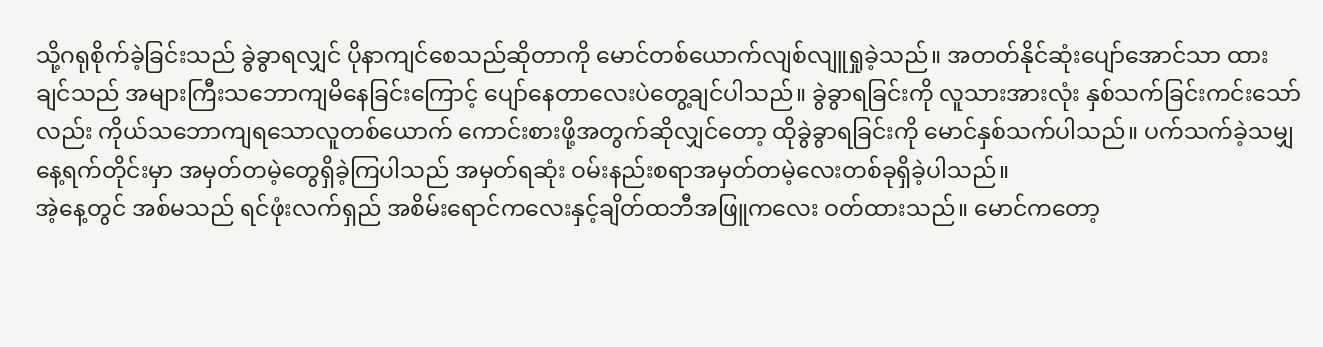သို့ဂရုစိုက်ခဲ့ခြင်းသည် ခွဲခွာရလျှင် ပိုနာကျင်စေသည်ဆိုတာကို မောင်တစ်ယောက်လျစ်လျူရှုခဲ့သည်။ အတတ်နိုင်ဆုံးပျော်အောင်သာ ထားချင်သည် အများကြီးသဘောကျမိနေခြင်းကြောင့် ပျော်နေတာလေးပဲတွေ့ချင်ပါသည်။ ခွဲခွာရခြင်းကို လူသားအားလုံး နှစ်သက်ခြင်းကင်းသော်လည်း ကိုယ်သဘောကျရသောလူတစ်ယောက် ကောင်းစားဖို့အတွက်ဆိုလျှင်တော့ ထိုခွဲခွာရခြင်းကို မောင်နှစ်သက်ပါသည်။ ပက်သက်ခဲ့သမျှနေ့ရက်တိုင်းမှာ အမှတ်တမဲ့တွေရှိခဲ့ကြပါသည် အမှတ်ရဆုံး ဝမ်းနည်းစရာအမှတ်တမဲ့လေးတစ်ခုရှိခဲ့ပါသည်။
အဲ့နေ့တွင် အစ်မသည် ရင်ဖုံးလက်ရှည် အစိမ်းရောင်ကလေးနှင့်ချိတ်ထဘီအဖြူကလေး ဝတ်ထားသည်။ မောင်ကတော့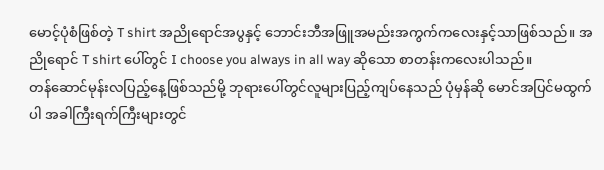မောင့်ပုံစံဖြစ်တဲ့ T shirt အညိုရောင်အပွနှင့် ဘောင်းဘီအဖြူအမည်းအကွက်ကလေးနှင့်သာဖြစ်သည်။ အညိုရောင် T shirt ပေါ်တွင် I choose you always in all way ဆိုသော စာတန်းကလေးပါသည်။
တန်ဆောင်မုန်းလပြည့်နေ့ဖြစ်သည်မို့ ဘုရားပေါ်တွင်လူများပြည့်ကျပ်နေသည် ပုံမှန်ဆို မောင်အပြင်မထွက်ပါ အခါကြီးရက်ကြီးများတွင်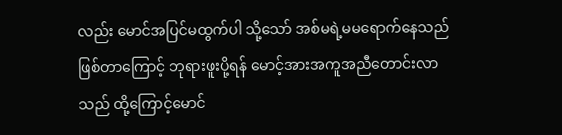လည်း မောင်အပြင်မထွက်ပါ သို့သော် အစ်မရဲ့မမရောက်နေသည်ဖြစ်တာကြောင့် ဘုရားဖူးပို့ရန် မောင့်အားအကူအညီတောင်းလာသည် ထို့ကြောင့်မောင်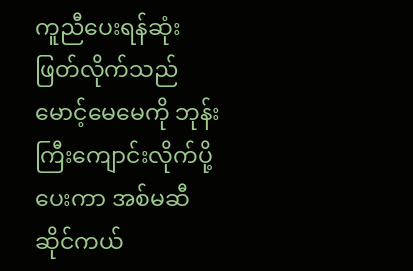ကူညီပေးရန်ဆုံးဖြတ်လိုက်သည် မောင့်မေမေကို ဘုန်းကြီးကျောင်းလိုက်ပို့ပေးကာ အစ်မဆီ ဆိုင်ကယ်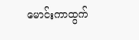မောင်းကာထွက်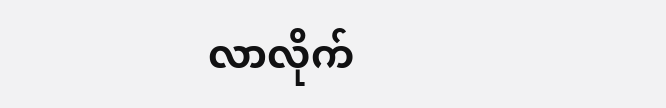လာလိုက်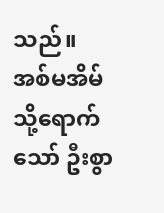သည်။
အစ်မအိမ်သို့ရောက်သော် ဦးစွာ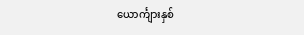ယောင်္ကျားနှစ်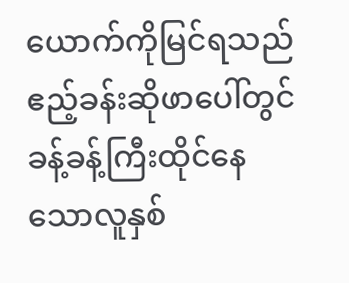ယောက်ကိုမြင်ရသည် ဧည့်ခန်းဆိုဖာပေါ်တွင် ခန့်ခန့်ကြီးထိုင်နေသောလူနှစ်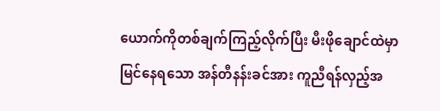ယောက်ကိုတစ်ချက်ကြည့်လိုက်ပြီး မီးဖိုချောင်ထဲမှာမြင်နေရသော အန်တီနန်းခင်အား ကူညီရန်လှည့်အ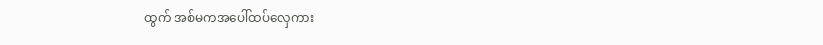ထွက် အစ်မကအပေါ်ထပ်လှေကား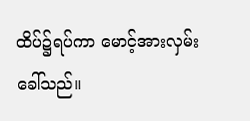ထိပ်၌ရပ်ကာ မောင့်အားလှမ်းခေါ်သည်။